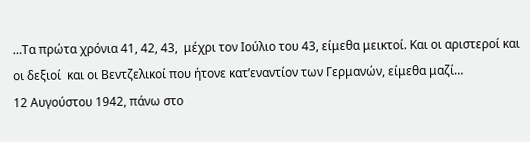…Τα πρώτα χρόνια 41, 42, 43,  μέχρι τον Ιούλιο του 43, είμεθα μεικτοί. Και οι αριστεροί και οι δεξιοί  και οι Βεντζελικοί που ήτονε κατ’εναντίον των Γερμανών, είμεθα μαζί…
12 Αυγούστου 1942, πάνω στο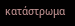κατάστρωμα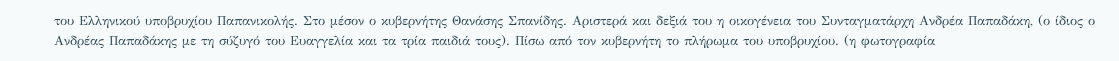του Ελληνικού υποβρυχίου Παπανικολής. Στο μέσον ο κυβερνήτης Θανάσης Σπανίδης. Αριστερά και δεξιά του η οικογένεια του Συνταγματάρχη Ανδρέα Παπαδάκη, (ο ίδιος ο Ανδρέας Παπαδάκης με τη σύζυγό του Ευαγγελία και τα τρία παιδιά τους). Πίσω από τον κυβερνήτη το πλήρωμα του υποβρυχίου. (η φωτογραφία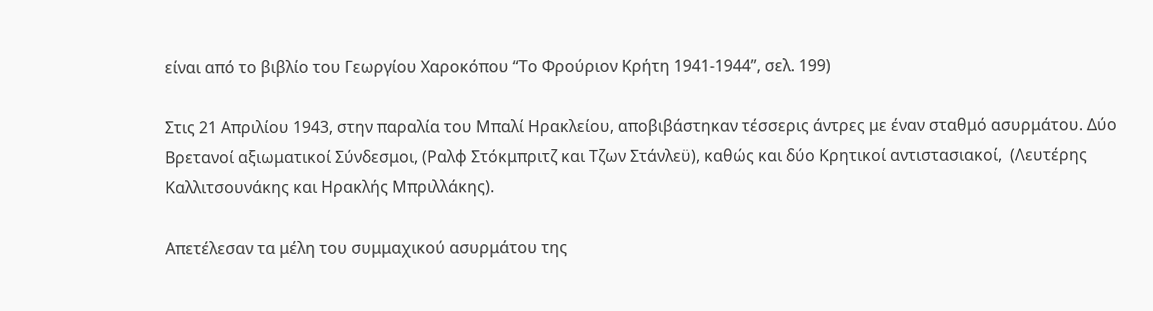είναι από το βιβλίο του Γεωργίου Χαροκόπου “Το Φρούριον Κρήτη 1941-1944”, σελ. 199)

Στις 21 Απριλίου 1943, στην παραλία του Μπαλί Ηρακλείου, αποβιβάστηκαν τέσσερις άντρες με έναν σταθμό ασυρμάτου. Δύο Βρετανοί αξιωματικοί Σύνδεσμοι, (Ραλφ Στόκμπριτζ και Τζων Στάνλεϋ), καθώς και δύο Κρητικοί αντιστασιακοί,  (Λευτέρης Καλλιτσουνάκης και Ηρακλής Μπριλλάκης).

Απετέλεσαν τα μέλη του συμμαχικού ασυρμάτου της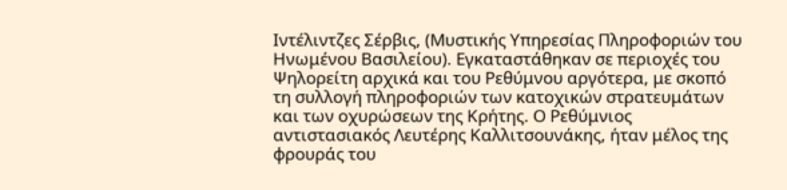Ιντέλιντζες Σέρβις, (Μυστικής Υπηρεσίας Πληροφοριών του Ηνωμένου Βασιλείου). Εγκαταστάθηκαν σε περιοχές του Ψηλορείτη αρχικά και του Ρεθύμνου αργότερα, με σκοπό τη συλλογή πληροφοριών των κατοχικών στρατευμάτων και των οχυρώσεων της Κρήτης. Ο Ρεθύμνιος αντιστασιακός Λευτέρης Καλλιτσουνάκης, ήταν μέλος της φρουράς του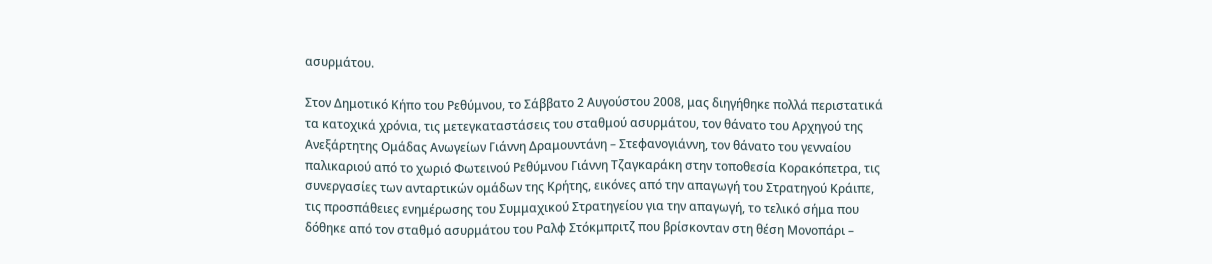ασυρμάτου.

Στον Δημοτικό Κήπο του Ρεθύμνου, το Σάββατο 2 Αυγούστου 2008, μας διηγήθηκε πολλά περιστατικά τα κατοχικά χρόνια, τις μετεγκαταστάσεις του σταθμού ασυρμάτου, τον θάνατο του Αρχηγού της Ανεξάρτητης Ομάδας Ανωγείων Γιάννη Δραμουντάνη – Στεφανογιάννη, τον θάνατο του γενναίου παλικαριού από το χωριό Φωτεινού Ρεθύμνου Γιάννη Τζαγκαράκη στην τοποθεσία Κορακόπετρα, τις συνεργασίες των ανταρτικών ομάδων της Κρήτης, εικόνες από την απαγωγή του Στρατηγού Κράιπε, τις προσπάθειες ενημέρωσης του Συμμαχικού Στρατηγείου για την απαγωγή, το τελικό σήμα που δόθηκε από τον σταθμό ασυρμάτου του Ραλφ Στόκμπριτζ που βρίσκονταν στη θέση Μονοπάρι –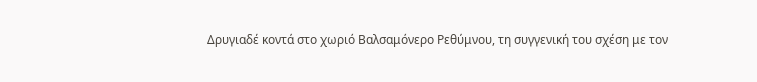Δρυγιαδέ κοντά στο χωριό Βαλσαμόνερο Ρεθύμνου, τη συγγενική του σχέση με τον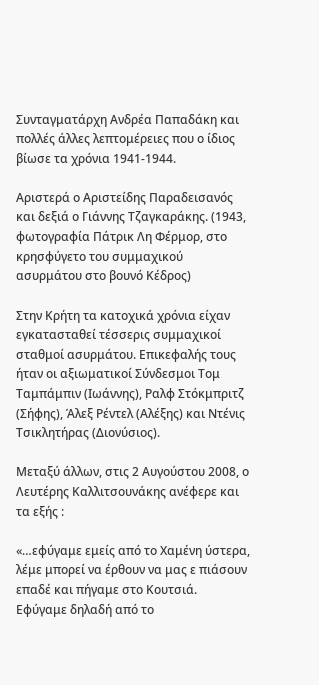Συνταγματάρχη Ανδρέα Παπαδάκη και πολλές άλλες λεπτομέρειες που ο ίδιος βίωσε τα χρόνια 1941-1944.

Αριστερά ο Αριστείδης Παραδεισανός και δεξιά ο Γιάννης Τζαγκαράκης. (1943, φωτογραφία Πάτρικ Λη Φέρμορ, στο κρησφύγετο του συμμαχικού ασυρμάτου στο βουνό Κέδρος)

Στην Κρήτη τα κατοχικά χρόνια είχαν εγκατασταθεί τέσσερις συμμαχικοί σταθμοί ασυρμάτου. Επικεφαλής τους ήταν οι αξιωματικοί Σύνδεσμοι Τομ Ταμπάμπιν (Ιωάννης), Ραλφ Στόκμπριτζ (Σήφης), Άλεξ Ρέντελ (Αλέξης) και Ντένις Τσικλητήρας (Διονύσιος).

Μεταξύ άλλων, στις 2 Αυγούστου 2008, ο Λευτέρης Καλλιτσουνάκης ανέφερε και τα εξής :

«…εφύγαμε εμείς από το Χαμένη ύστερα, λέμε μπορεί να έρθουν να μας ε πιάσουν  επαδέ και πήγαμε στο Κουτσιά. Εφύγαμε δηλαδή από το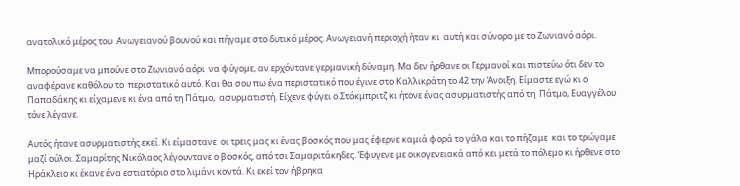ανατολικό μέρος του  Ανωγειανού βουνού και πήγαμε στο δυτικό μέρος. Ανωγειανή περιοχή ήταν κι  αυτή και σύνορο με το Ζωνιανό αόρι.

Μπορούσαμε να μπούνε στο Ζωνιανό αόρι  να φύγομε, αν ερχόντανε γερμανική δύναμη. Μα δεν ήρθανε οι Γερμανοί και πιστεύω ότι δεν το αναφέρανε καθόλου το  περιστατικό αυτό. Και θα σου πω ένα περιστατικό που έγινε στο Καλλικράτη το 42 την Άνοιξη. Είμαστε εγώ κι ο Παπαδάκης κι είχαμενε κι ένα από τη Πάτμο,  ασυρματιστή. Είχενε φύγει ο Στόκμπριτζ κι ήτονε ένας ασυρματιστής από τη  Πάτμο, Ευαγγέλου τόνε λέγανε.

Αυτός ήτανε ασυρματιστής εκεί. Κι είμαστανε  οι τρεις μας κι ένας βοσκός που μας έφερνε καμιά φορά το γάλα και το πήζαμε  και το τρώγαμε μαζί ούλοι. Σαμαρίτης Νικόλαος λέγουντανε ο βοσκός, από τσι Σαμαριτάκηδες. Έφυγενε με οικογενειακά από κει μετά το πόλεμο κι ήρθενε στο  Ηράκλειο κι έκανε ένα εστιατόριο στο λιμάνι κοντά. Κι εκεί τον ήβρηκα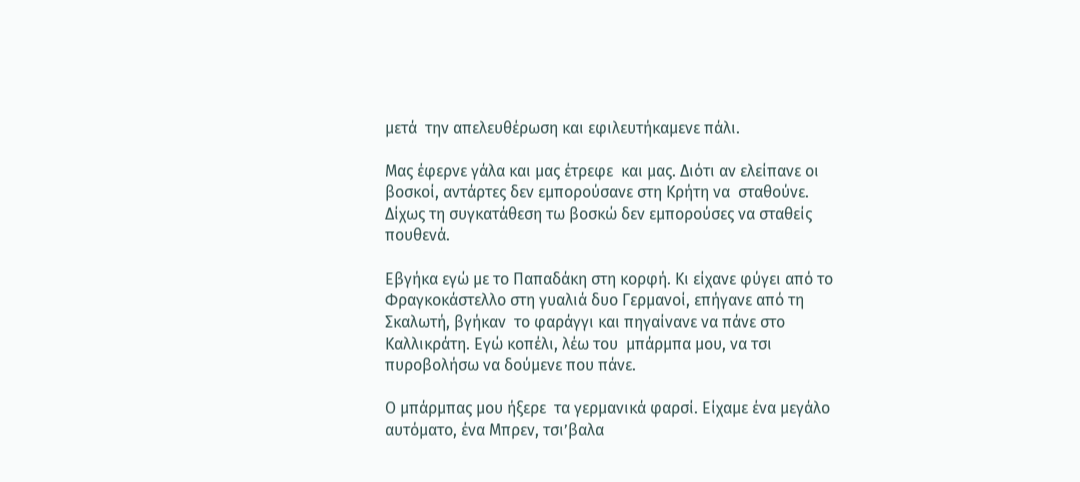μετά  την απελευθέρωση και εφιλευτήκαμενε πάλι.

Μας έφερνε γάλα και μας έτρεφε  και μας. Διότι αν ελείπανε οι βοσκοί, αντάρτες δεν εμπορούσανε στη Κρήτη να  σταθούνε. Δίχως τη συγκατάθεση τω βοσκώ δεν εμπορούσες να σταθείς πουθενά.

Εβγήκα εγώ με το Παπαδάκη στη κορφή. Κι είχανε φύγει από το  Φραγκοκάστελλο στη γυαλιά δυο Γερμανοί, επήγανε από τη Σκαλωτή, βγήκαν  το φαράγγι και πηγαίνανε να πάνε στο Καλλικράτη. Εγώ κοπέλι, λέω του  μπάρμπα μου, να τσι πυροβολήσω να δούμενε που πάνε.

Ο μπάρμπας μου ήξερε  τα γερμανικά φαρσί. Είχαμε ένα μεγάλο αυτόματο, ένα Μπρεν, τσι’βαλα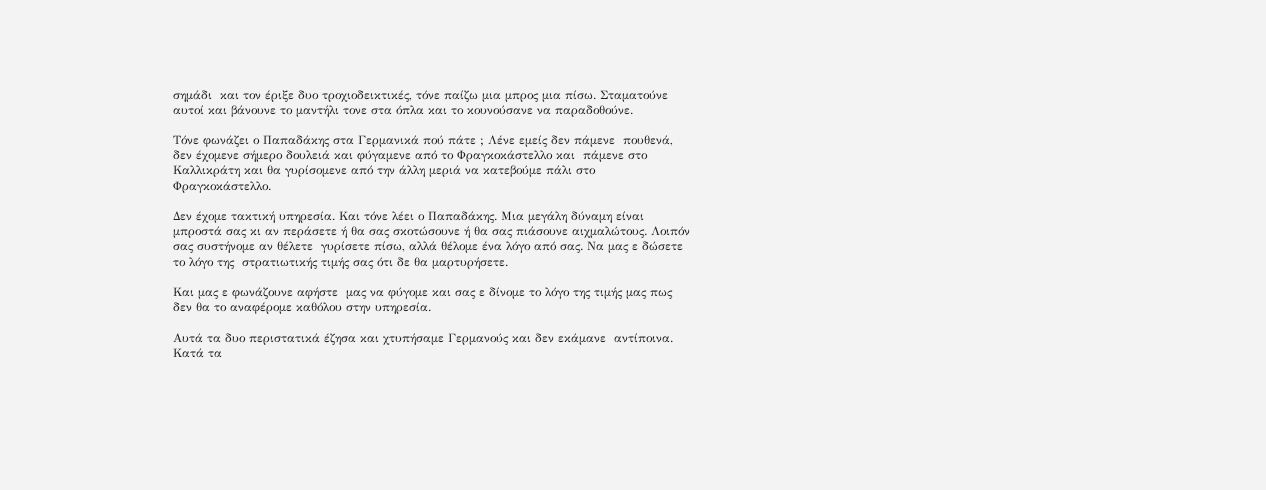σημάδι  και τον έριξε δυο τροχιοδεικτικές, τόνε παίζω μια μπρος μια πίσω. Σταματούνε αυτοί και βάνουνε το μαντήλι τονε στα όπλα και το κουνούσανε να παραδοθούνε.

Τόνε φωνάζει ο Παπαδάκης στα Γερμανικά πού πάτε ; Λένε εμείς δεν πάμενε  πουθενά, δεν έχομενε σήμερο δουλειά και φύγαμενε από το Φραγκοκάστελλο και  πάμενε στο Καλλικράτη και θα γυρίσομενε από την άλλη μεριά να κατεβούμε πάλι στο Φραγκοκάστελλο.

Δεν έχομε τακτική υπηρεσία. Και τόνε λέει ο Παπαδάκης. Μια μεγάλη δύναμη είναι μπροστά σας κι αν περάσετε ή θα σας σκοτώσουνε ή θα σας πιάσουνε αιχμαλώτους. Λοιπόν σας συστήνομε αν θέλετε  γυρίσετε πίσω, αλλά θέλομε ένα λόγο από σας. Να μας ε δώσετε το λόγο της  στρατιωτικής τιμής σας ότι δε θα μαρτυρήσετε.

Και μας ε φωνάζουνε αφήστε  μας να φύγομε και σας ε δίνομε το λόγο της τιμής μας πως δεν θα το αναφέρομε καθόλου στην υπηρεσία.

Αυτά τα δυο περιστατικά έζησα και χτυπήσαμε Γερμανούς και δεν εκάμανε  αντίποινα. Κατά τα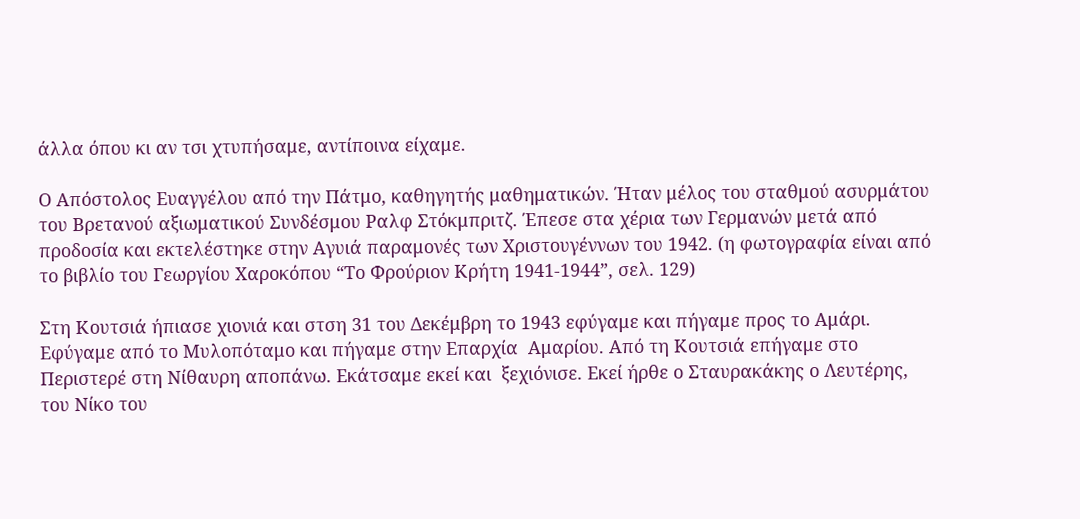άλλα όπου κι αν τσι χτυπήσαμε, αντίποινα είχαμε.

Ο Απόστολος Ευαγγέλου από την Πάτμο, καθηγητής μαθηματικών. Ήταν μέλος του σταθμού ασυρμάτου του Βρετανού αξιωματικού Συνδέσμου Ραλφ Στόκμπριτζ. Έπεσε στα χέρια των Γερμανών μετά από προδοσία και εκτελέστηκε στην Αγυιά παραμονές των Χριστουγέννων του 1942. (η φωτογραφία είναι από το βιβλίο του Γεωργίου Χαροκόπου “Το Φρούριον Κρήτη 1941-1944”, σελ. 129)

Στη Κουτσιά ήπιασε χιονιά και στση 31 του Δεκέμβρη το 1943 εφύγαμε και πήγαμε προς το Αμάρι. Εφύγαμε από το Μυλοπόταμο και πήγαμε στην Επαρχία  Αμαρίου. Από τη Κουτσιά επήγαμε στο Περιστερέ στη Νίθαυρη αποπάνω. Εκάτσαμε εκεί και  ξεχιόνισε. Εκεί ήρθε ο Σταυρακάκης ο Λευτέρης, του Νίκο του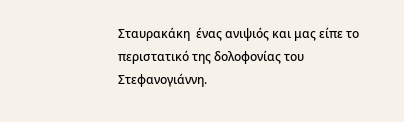Σταυρακάκη  ένας ανιψιός και μας είπε το περιστατικό της δολοφονίας του Στεφανογιάννη.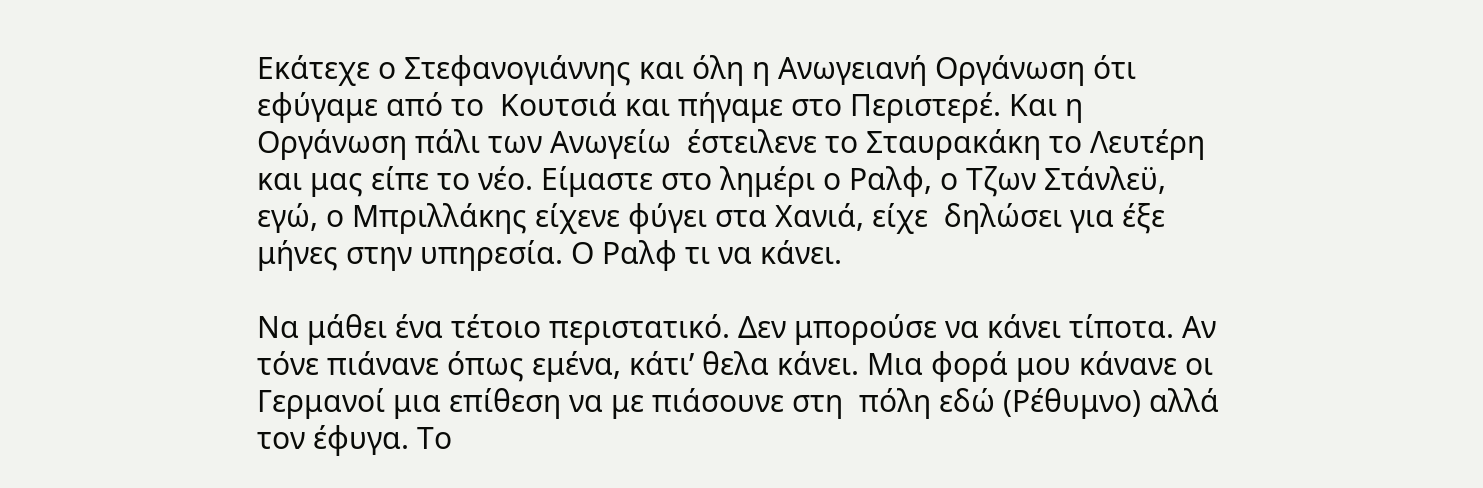Εκάτεχε ο Στεφανογιάννης και όλη η Ανωγειανή Οργάνωση ότι εφύγαμε από το  Κουτσιά και πήγαμε στο Περιστερέ. Και η Οργάνωση πάλι των Ανωγείω  έστειλενε το Σταυρακάκη το Λευτέρη και μας είπε το νέο. Είμαστε στο λημέρι ο Ραλφ, ο Τζων Στάνλεϋ, εγώ, ο Μπριλλάκης είχενε φύγει στα Χανιά, είχε  δηλώσει για έξε μήνες στην υπηρεσία. Ο Ραλφ τι να κάνει.

Να μάθει ένα τέτοιο περιστατικό. Δεν μπορούσε να κάνει τίποτα. Αν τόνε πιάνανε όπως εμένα, κάτι’ θελα κάνει. Μια φορά μου κάνανε οι Γερμανοί μια επίθεση να με πιάσουνε στη  πόλη εδώ (Ρέθυμνο) αλλά τον έφυγα. Το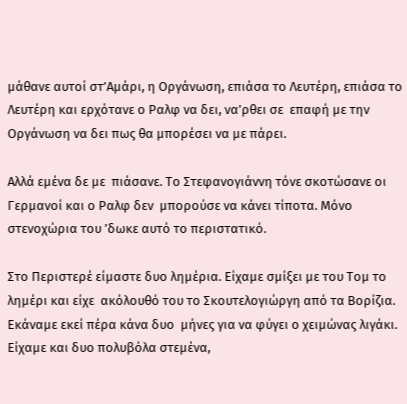μάθανε αυτοί στ’Αμάρι, η Οργάνωση, επιάσα το Λευτέρη, επιάσα το Λευτέρη και ερχότανε ο Ραλφ να δει, να’ρθει σε  επαφή με την Οργάνωση να δει πως θα μπορέσει να με πάρει.

Αλλά εμένα δε με  πιάσανε. Το Στεφανογιάννη τόνε σκοτώσανε οι Γερμανοί και ο Ραλφ δεν  μπορούσε να κάνει τίποτα. Μόνο στενοχώρια του ’δωκε αυτό το περιστατικό.

Στο Περιστερέ είμαστε δυο λημέρια. Είχαμε σμίξει με του Τομ το λημέρι και είχε  ακόλουθό του το Σκουτελογιώργη από τα Βορίζια. Εκάναμε εκεί πέρα κάνα δυο  μήνες για να φύγει ο χειμώνας λιγάκι. Είχαμε και δυο πολυβόλα στεμένα,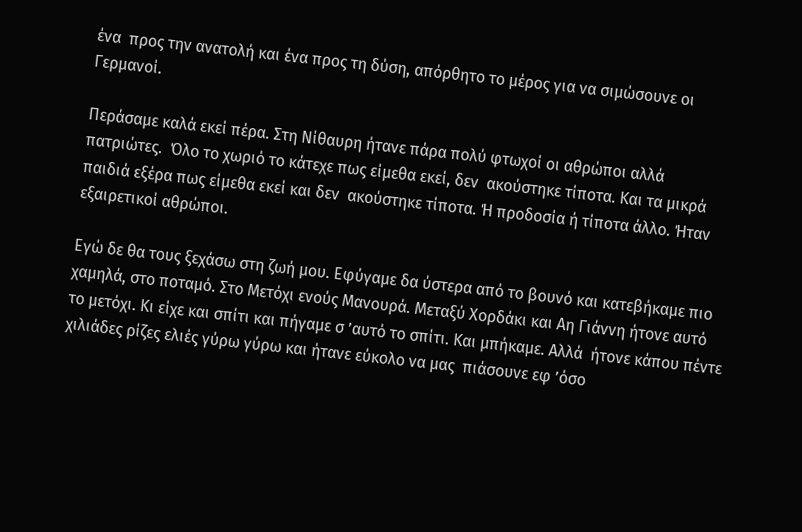ένα  προς την ανατολή και ένα προς τη δύση, απόρθητο το μέρος για να σιμώσουνε οι Γερμανοί.

Περάσαμε καλά εκεί πέρα. Στη Νίθαυρη ήτανε πάρα πολύ φτωχοί οι αθρώποι αλλά πατριώτες.  Όλο το χωριό το κάτεχε πως είμεθα εκεί, δεν  ακούστηκε τίποτα. Και τα μικρά παιδιά εξέρα πως είμεθα εκεί και δεν  ακούστηκε τίποτα. Ή προδοσία ή τίποτα άλλο. Ήταν εξαιρετικοί αθρώποι.

Εγώ δε θα τους ξεχάσω στη ζωή μου. Εφύγαμε δα ύστερα από το βουνό και κατεβήκαμε πιο χαμηλά, στο ποταμό. Στο Μετόχι ενούς Μανουρά. Μεταξύ Χορδάκι και Αη Γιάννη ήτονε αυτό το μετόχι. Κι είχε και σπίτι και πήγαμε σ ’αυτό το σπίτι. Και μπήκαμε. Αλλά  ήτονε κάπου πέντε χιλιάδες ρίζες ελιές γύρω γύρω και ήτανε εύκολο να μας  πιάσουνε εφ ’όσο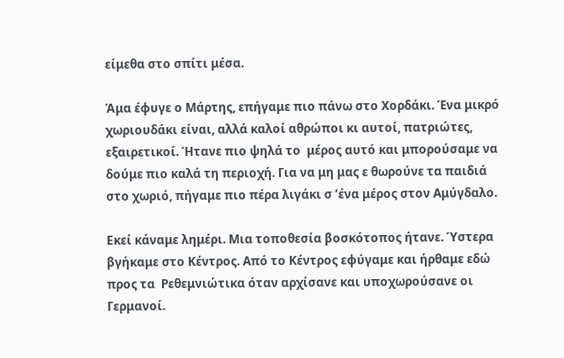είμεθα στο σπίτι μέσα.

Άμα έφυγε ο Μάρτης, επήγαμε πιο πάνω στο Χορδάκι. Ένα μικρό χωριουδάκι είναι, αλλά καλοί αθρώποι κι αυτοί, πατριώτες, εξαιρετικοί. Ήτανε πιο ψηλά το  μέρος αυτό και μπορούσαμε να δούμε πιο καλά τη περιοχή. Για να μη μας ε θωρούνε τα παιδιά στο χωριό, πήγαμε πιο πέρα λιγάκι σ ’ένα μέρος στον Αμύγδαλο.

Εκεί κάναμε λημέρι. Μια τοποθεσία βοσκότοπος ήτανε. Ύστερα  βγήκαμε στο Κέντρος. Από το Κέντρος εφύγαμε και ήρθαμε εδώ προς τα  Ρεθεμνιώτικα όταν αρχίσανε και υποχωρούσανε οι Γερμανοί.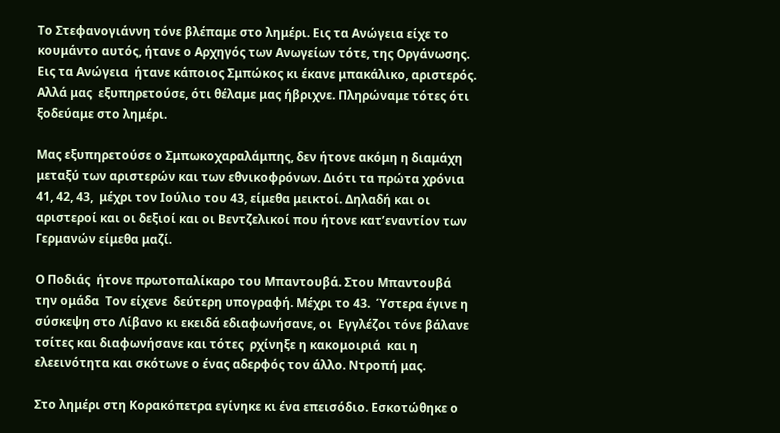Το Στεφανογιάννη τόνε βλέπαμε στο λημέρι. Εις τα Ανώγεια είχε το κουμάντο αυτός, ήτανε ο Αρχηγός των Ανωγείων τότε, της Οργάνωσης. Εις τα Ανώγεια  ήτανε κάποιος Σμπώκος κι έκανε μπακάλικο, αριστερός. Αλλά μας  εξυπηρετούσε, ότι θέλαμε μας ήβριχνε. Πληρώναμε τότες ότι ξοδεύαμε στο λημέρι.

Μας εξυπηρετούσε ο Σμπωκοχαραλάμπης, δεν ήτονε ακόμη η διαμάχη μεταξύ των αριστερών και των εθνικοφρόνων. Διότι τα πρώτα χρόνια 41, 42, 43,  μέχρι τον Ιούλιο του 43, είμεθα μεικτοί. Δηλαδή και οι αριστεροί και οι δεξιοί και οι Βεντζελικοί που ήτονε κατ’εναντίον των Γερμανών είμεθα μαζί.

Ο Ποδιάς  ήτονε πρωτοπαλίκαρο του Μπαντουβά. Στου Μπαντουβά την ομάδα  Τον είχενε  δεύτερη υπογραφή. Μέχρι το 43.  Ύστερα έγινε η σύσκεψη στο Λίβανο κι εκειδά εδιαφωνήσανε, οι  Εγγλέζοι τόνε βάλανε τσίτες και διαφωνήσανε και τότες  ρχίνηξε η κακομοιριά  και η ελεεινότητα και σκότωνε ο ένας αδερφός τον άλλο. Ντροπή μας.

Στο λημέρι στη Κορακόπετρα εγίνηκε κι ένα επεισόδιο. Εσκοτώθηκε ο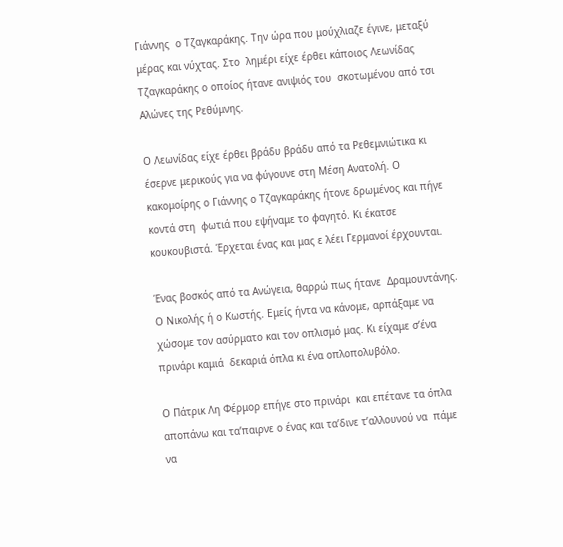Γιάννης  ο Τζαγκαράκης. Την ώρα που μούχλιαζε έγινε, μεταξύ μέρας και νύχτας. Στο  λημέρι είχε έρθει κάποιος Λεωνίδας Τζαγκαράκης ο οποίος ήτανε ανιψιός του  σκοτωμένου από τσι Αλώνες της Ρεθύμνης.

Ο Λεωνίδας είχε έρθει βράδυ βράδυ από τα Ρεθεμνιώτικα κι έσερνε μερικούς για να φύγουνε στη Μέση Ανατολή. Ο κακομοίρης ο Γιάννης ο Τζαγκαράκης ήτονε δρωμένος και πήγε κοντά στη  φωτιά που εψήναμε το φαγητό. Κι έκατσε κουκουβιστά. Έρχεται ένας και μας ε λέει Γερμανοί έρχουνται.

Ένας βοσκός από τα Ανώγεια, θαρρώ πως ήτανε  Δραμουντάνης. Ο Νικολής ή ο Κωστής. Εμείς ήντα να κάνομε, αρπάξαμε να  χώσομε τον ασύρματο και τον οπλισμό μας. Κι είχαμε σ’ένα πρινάρι καμιά  δεκαριά όπλα κι ένα οπλοπολυβόλο.

Ο Πάτρικ Λη Φέρμορ επήγε στο πρινάρι  και επέτανε τα όπλα αποπάνω και τα’παιρνε ο ένας και τα’δινε τ’αλλουνού να  πάμε να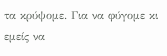τα κρύψομε. Για να φύγομε κι εμείς να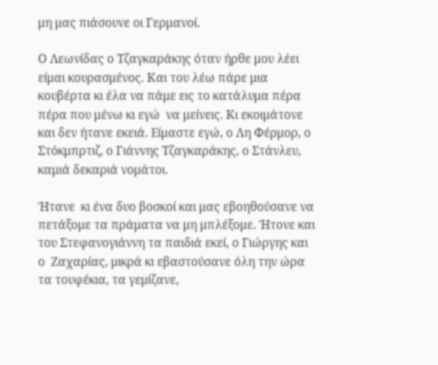μη μας πιάσουνε οι Γερμανοί.

Ο Λεωνίδας ο Τζαγκαράκης όταν ήρθε μου λέει είμαι κουρασμένος. Και του λέω πάρε μια κουβέρτα κι έλα να πάμε εις το κατάλυμα πέρα πέρα που μένω κι εγώ  να μείνεις. Κι εκοιμάτονε και δεν ήτανε εκειά. Είμαστε εγώ, ο Λη Φέρμορ, ο Στόκμπρτιζ, ο Γιάννης Τζαγκαράκης, ο Στάνλευ, καμιά δεκαριά νομάτοι.

Ήτανε  κι ένα δυο βοσκοί και μας εβοηθούσανε να πετάξομε τα πράματα να μη μπλέξομε. Ήτονε και του Στεφανογιάννη τα παιδιά εκεί, ο Γιώργης και ο  Ζαχαρίας, μικρά κι εβαστούσανε όλη την ώρα τα τουφέκια, τα γεμίζανε,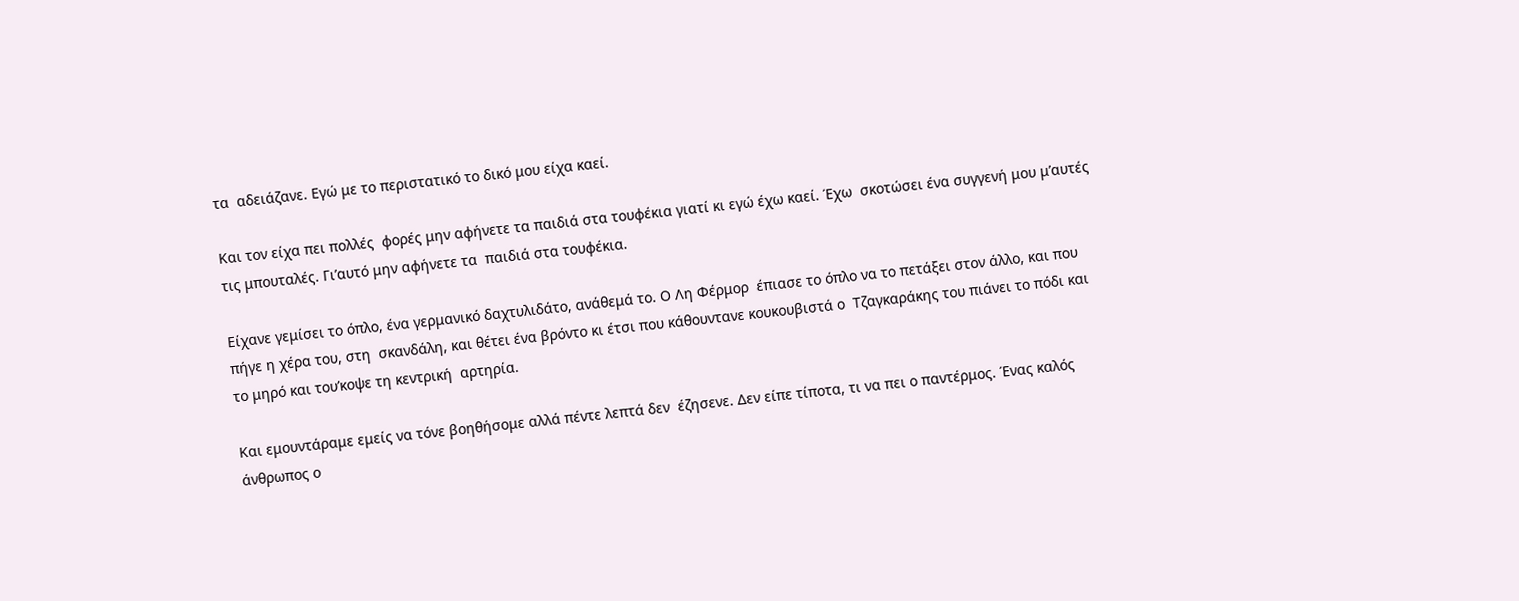τα  αδειάζανε. Εγώ με το περιστατικό το δικό μου είχα καεί.

Και τον είχα πει πολλές  φορές μην αφήνετε τα παιδιά στα τουφέκια γιατί κι εγώ έχω καεί. Έχω  σκοτώσει ένα συγγενή μου μ’αυτές τις μπουταλές. Γι’αυτό μην αφήνετε τα  παιδιά στα τουφέκια.

Είχανε γεμίσει το όπλο, ένα γερμανικό δαχτυλιδάτο, ανάθεμά το. Ο Λη Φέρμορ  έπιασε το όπλο να το πετάξει στον άλλο, και που πήγε η χέρα του, στη  σκανδάλη, και θέτει ένα βρόντο κι έτσι που κάθουντανε κουκουβιστά ο  Τζαγκαράκης του πιάνει το πόδι και το μηρό και του’κοψε τη κεντρική  αρτηρία.

Και εμουντάραμε εμείς να τόνε βοηθήσομε αλλά πέντε λεπτά δεν  έζησενε. Δεν είπε τίποτα, τι να πει ο παντέρμος. Ένας καλός άνθρωπος ο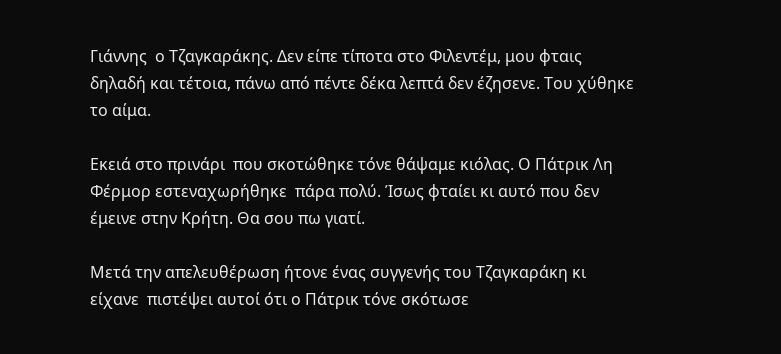Γιάννης  ο Τζαγκαράκης. Δεν είπε τίποτα στο Φιλεντέμ, μου φταις δηλαδή και τέτοια, πάνω από πέντε δέκα λεπτά δεν έζησενε. Του χύθηκε το αίμα.

Εκειά στο πρινάρι  που σκοτώθηκε τόνε θάψαμε κιόλας. Ο Πάτρικ Λη Φέρμορ εστεναχωρήθηκε  πάρα πολύ. Ίσως φταίει κι αυτό που δεν έμεινε στην Κρήτη. Θα σου πω γιατί.

Μετά την απελευθέρωση ήτονε ένας συγγενής του Τζαγκαράκη κι είχανε  πιστέψει αυτοί ότι ο Πάτρικ τόνε σκότωσε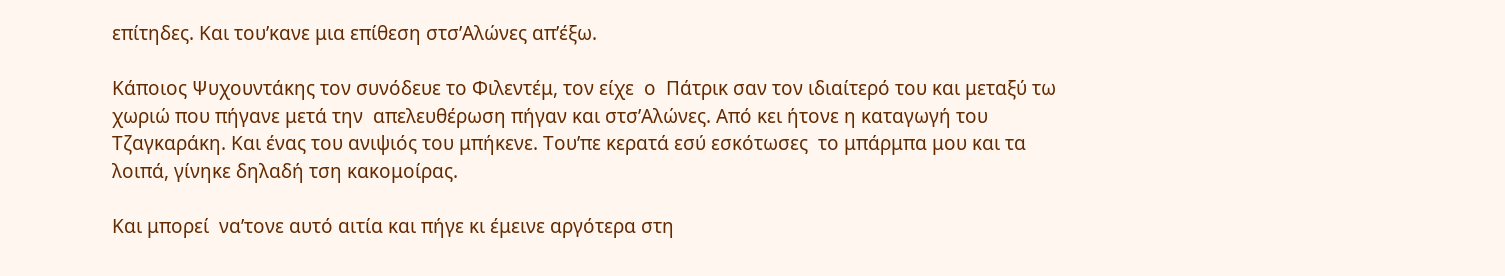επίτηδες. Και του’κανε μια επίθεση στσ’Αλώνες απ’έξω.

Κάποιος Ψυχουντάκης τον συνόδευε το Φιλεντέμ, τον είχε  ο  Πάτρικ σαν τον ιδιαίτερό του και μεταξύ τω χωριώ που πήγανε μετά την  απελευθέρωση πήγαν και στσ’Αλώνες. Από κει ήτονε η καταγωγή του  Τζαγκαράκη. Και ένας του ανιψιός του μπήκενε. Του’πε κερατά εσύ εσκότωσες  το μπάρμπα μου και τα λοιπά, γίνηκε δηλαδή τση κακομοίρας.

Και μπορεί  να’τονε αυτό αιτία και πήγε κι έμεινε αργότερα στη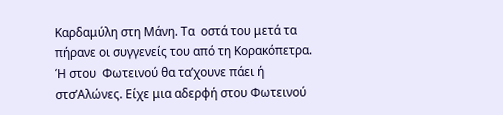Καρδαμύλη στη Μάνη. Τα  οστά του μετά τα πήρανε οι συγγενείς του από τη Κορακόπετρα. Ή στου  Φωτεινού θα τα’χουνε πάει ή στσ’Αλώνες. Είχε μια αδερφή στου Φωτεινού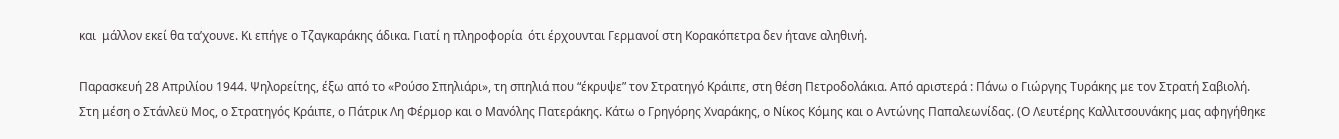και  μάλλον εκεί θα τα’χουνε. Κι επήγε ο Τζαγκαράκης άδικα. Γιατί η πληροφορία  ότι έρχουνται Γερμανοί στη Κορακόπετρα δεν ήτανε αληθινή.

Παρασκευή 28 Απριλίου 1944. Ψηλορείτης, έξω από το «Ρούσο Σπηλιάρι», τη σπηλιά που “έκρυψε” τον Στρατηγό Κράιπε, στη θέση Πετροδολάκια. Από αριστερά : Πάνω ο Γιώργης Τυράκης με τον Στρατή Σαβιολή. Στη μέση ο Στάνλεϋ Μος, ο Στρατηγός Κράιπε, ο Πάτρικ Λη Φέρμορ και ο Μανόλης Πατεράκης. Κάτω ο Γρηγόρης Χναράκης, ο Νίκος Κόμης και ο Αντώνης Παπαλεωνίδας. (Ο Λευτέρης Καλλιτσουνάκης μας αφηγήθηκε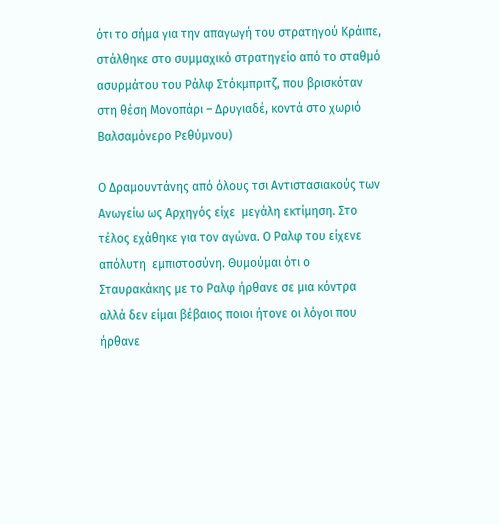ότι το σήμα για την απαγωγή του στρατηγού Κράιπε, στάλθηκε στο συμμαχικό στρατηγείο από το σταθμό ασυρμάτου του Ράλφ Στόκμπριτζ, που βρισκόταν στη θέση Μονοπάρι – Δρυγιαδέ, κοντά στο χωριό Βαλσαμόνερο Ρεθύμνου)

Ο Δραμουντάνης από όλους τσι Αντιστασιακούς των Ανωγείω ως Αρχηγός είχε  μεγάλη εκτίμηση. Στο τέλος εχάθηκε για τον αγώνα. Ο Ραλφ του είχενε απόλυτη  εμπιστοσύνη. Θυμούμαι ότι ο Σταυρακάκης με το Ραλφ ήρθανε σε μια κόντρα  αλλά δεν είμαι βέβαιος ποιοι ήτονε οι λόγοι που ήρθανε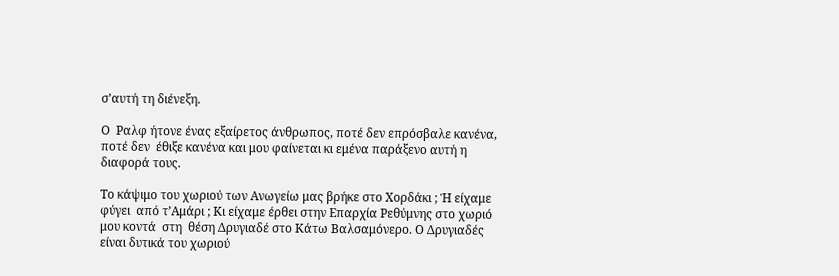σ’αυτή τη διένεξη.

Ο  Ραλφ ήτονε ένας εξαίρετος άνθρωπος, ποτέ δεν επρόσβαλε κανένα, ποτέ δεν  έθιξε κανένα και μου φαίνεται κι εμένα παράξενο αυτή η διαφορά τους.

Το κάψιμο του χωριού των Ανωγείω μας βρήκε στο Χορδάκι ; Ή είχαμε φύγει  από τ’Αμάρι ; Κι είχαμε έρθει στην Επαρχία Ρεθύμνης στο χωριό μου κοντά  στη  θέση Δρυγιαδέ στο Κάτω Βαλσαμόνερο. Ο Δρυγιαδές είναι δυτικά του χωριού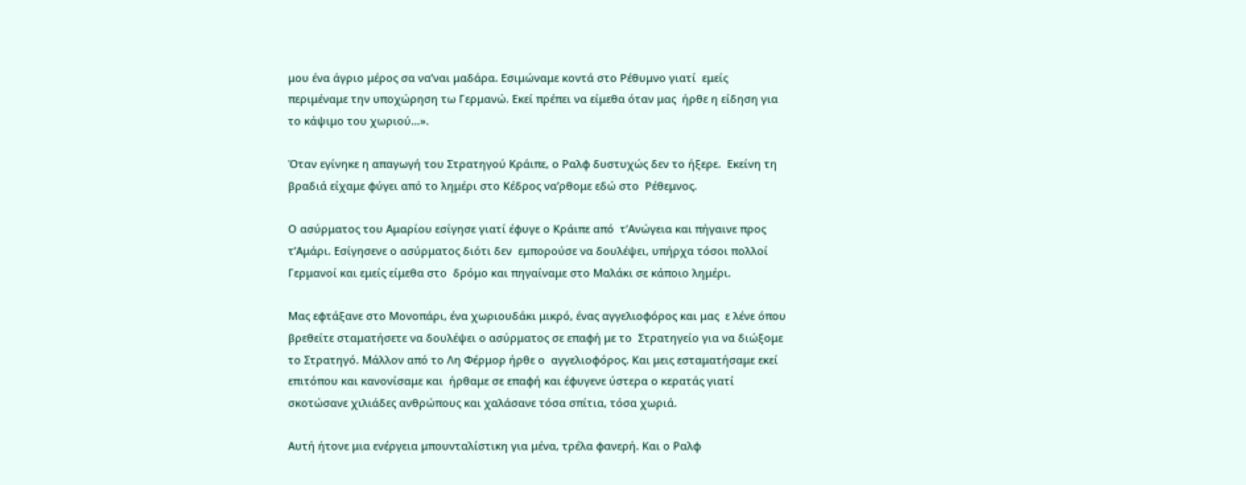μου ένα άγριο μέρος σα να’ναι μαδάρα. Εσιμώναμε κοντά στο Ρέθυμνο γιατί  εμείς περιμέναμε την υποχώρηση τω Γερμανώ. Εκεί πρέπει να είμεθα όταν μας  ήρθε η είδηση για το κάψιμο του χωριού…».

Όταν εγίνηκε η απαγωγή του Στρατηγού Κράιπε, ο Ραλφ δυστυχώς δεν το ήξερε.  Εκείνη τη βραδιά είχαμε φύγει από το λημέρι στο Κέδρος να’ρθομε εδώ στο  Ρέθεμνος.

Ο ασύρματος του Αμαρίου εσίγησε γιατί έφυγε ο Κράιπε από  τ’Ανώγεια και πήγαινε προς τ’Αμάρι. Εσίγησενε ο ασύρματος διότι δεν  εμπορούσε να δουλέψει, υπήρχα τόσοι πολλοί Γερμανοί και εμείς είμεθα στο  δρόμο και πηγαίναμε στο Μαλάκι σε κάποιο λημέρι.

Μας εφτάξανε στο Μονοπάρι, ένα χωριουδάκι μικρό, ένας αγγελιοφόρος και μας  ε λένε όπου βρεθείτε σταματήσετε να δουλέψει ο ασύρματος σε επαφή με το  Στρατηγείο για να διώξομε το Στρατηγό. Μάλλον από το Λη Φέρμορ ήρθε ο  αγγελιοφόρος. Και μεις εσταματήσαμε εκεί επιτόπου και κανονίσαμε και  ήρθαμε σε επαφή και έφυγενε ύστερα ο κερατάς γιατί σκοτώσανε χιλιάδες ανθρώπους και χαλάσανε τόσα σπίτια, τόσα χωριά.

Αυτή ήτονε μια ενέργεια μπουνταλίστικη για μένα, τρέλα φανερή. Και ο Ραλφ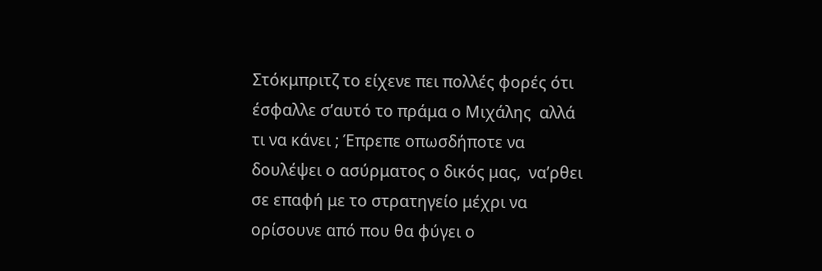Στόκμπριτζ το είχενε πει πολλές φορές ότι έσφαλλε σ’αυτό το πράμα ο Μιχάλης  αλλά τι να κάνει ; Έπρεπε οπωσδήποτε να δουλέψει ο ασύρματος ο δικός μας,  να’ρθει σε επαφή με το στρατηγείο μέχρι να ορίσουνε από που θα φύγει ο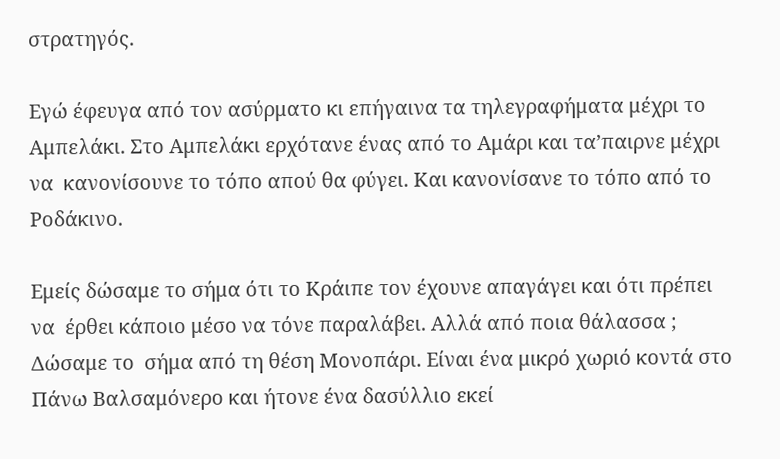στρατηγός.

Εγώ έφευγα από τον ασύρματο κι επήγαινα τα τηλεγραφήματα μέχρι το Αμπελάκι. Στο Αμπελάκι ερχότανε ένας από το Αμάρι και τα’παιρνε μέχρι να  κανονίσουνε το τόπο απού θα φύγει. Και κανονίσανε το τόπο από το Ροδάκινο.

Εμείς δώσαμε το σήμα ότι το Κράιπε τον έχουνε απαγάγει και ότι πρέπει να  έρθει κάποιο μέσο να τόνε παραλάβει. Αλλά από ποια θάλασσα ; Δώσαμε το  σήμα από τη θέση Μονοπάρι. Είναι ένα μικρό χωριό κοντά στο Πάνω Βαλσαμόνερο και ήτονε ένα δασύλλιο εκεί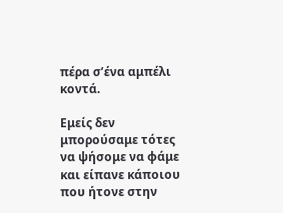πέρα σ’ένα αμπέλι κοντά.

Εμείς δεν μπορούσαμε τότες να ψήσομε να φάμε και είπανε κάποιου που ήτονε στην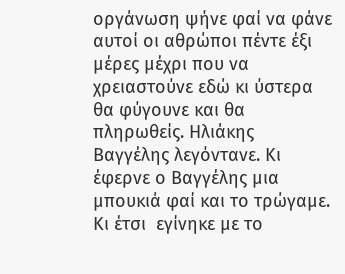οργάνωση ψήνε φαί να φάνε αυτοί οι αθρώποι πέντε έξι μέρες μέχρι που να  χρειαστούνε εδώ κι ύστερα θα φύγουνε και θα πληρωθείς. Ηλιάκης Βαγγέλης λεγόντανε. Κι έφερνε ο Βαγγέλης μια μπουκιά φαί και το τρώγαμε. Κι έτσι  εγίνηκε με το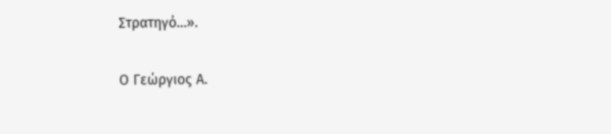Στρατηγό…».

Ο Γεώργιος Α.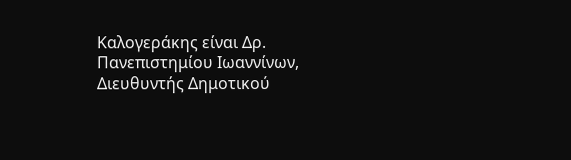Καλογεράκης είναι Δρ. Πανεπιστημίου Ιωαννίνων, Διευθυντής Δημοτικού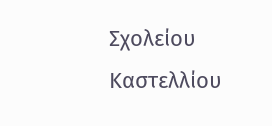Σχολείου Καστελλίου